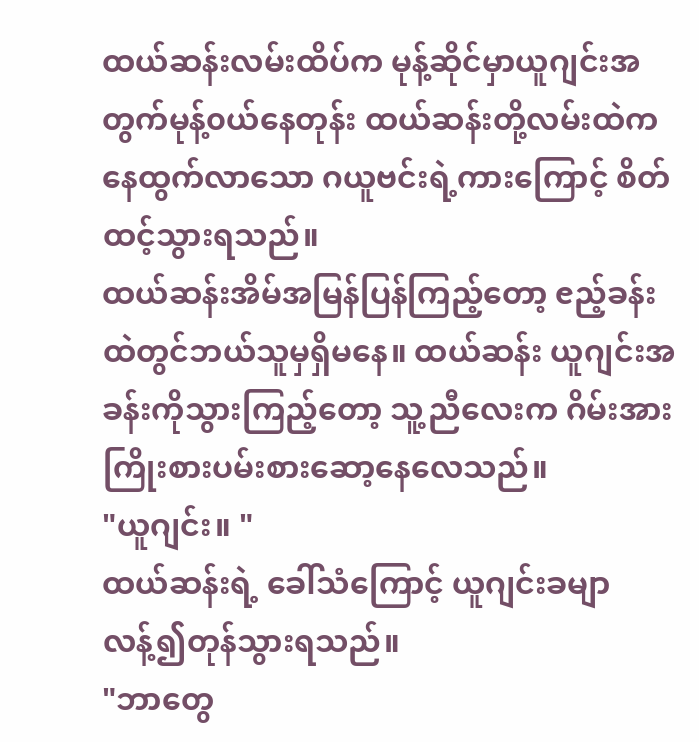ထယ်ဆန်းလမ်းထိပ်က မုန့်ဆိုင်မှာယူဂျင်းအတွက်မုန့်၀ယ်နေတုန်း ထယ်ဆန်းတို့လမ်းထဲကနေထွက်လာသော ဂယူဗင်းရဲ့ကားကြောင့် စိတ်ထင့်သွားရသည်။
ထယ်ဆန်းအိမ်အမြန်ပြန်ကြည့်တော့ ၔည့်ခန်းထဲတွင်ဘယ်သူမှရှိမနေ။ ထယ်ဆန်း ယူဂျင်းအခန်းကိုသွားကြည့်တော့ သူ့ညီလေးက ဂိမ်းအားကြိုးစားပမ်းစားဆော့နေလေသည်။
"ယူဂျင်း။ "
ထယ်ဆန်းရဲ့ ခေါ်သံကြောင့် ယူဂျင်းခမျာလန့်၍တုန်သွားရသည်။
"ဘာတွေ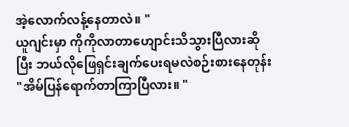အဲ့လောက်လန့်နေတာလဲ။ "
ယူဂျင်းမှာ ကိုကိုလာတာဟျောင်းသိသွားပြီလားဆိုပြီး ဘယ်လိုဖြေရှင်းချက်ပေးရမလဲစဉ်းစားနေတုန်း
"အိမ်ပြန်ရောက်တာကြာပြီလား။ "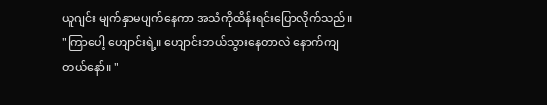ယူဂျင်း မျက်နှာမပျက်နေကာ အသံကိုထိန်းရင်းပြောလိုက်သည်။
"ကြာပေါ့ ဟျောင်းရဲ့။ ဟျောင်းဘယ်သွားနေတာလဲ နောက်ကျတယ်နော်။ "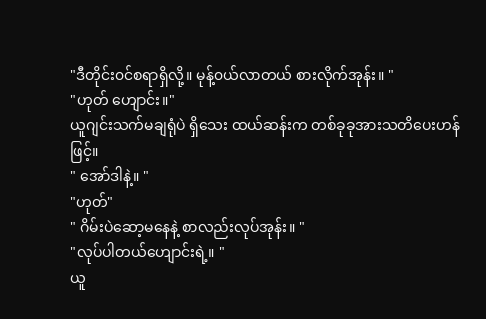"ဒီတိုင်း၀င်စရာရှိလို့။ မုန့်၀ယ်လာတယ် စားလိုက်အုန်း။ "
"ဟုတ် ဟျောင်း။"
ယူဂျင်းသက်မချရုံပဲ ရှိသေး ထယ်ဆန်းက တစ်ခုခုအားသတိပေးဟန်ဖြင့်။
" အော်ဒါနဲ့။ "
"ဟုတ်"
" ဂိမ်းပဲဆော့မနေနဲ့ စာလည်းလုပ်အုန်း။ "
"လုပ်ပါတယ်ဟျောင်းရဲ့။ "
ယူ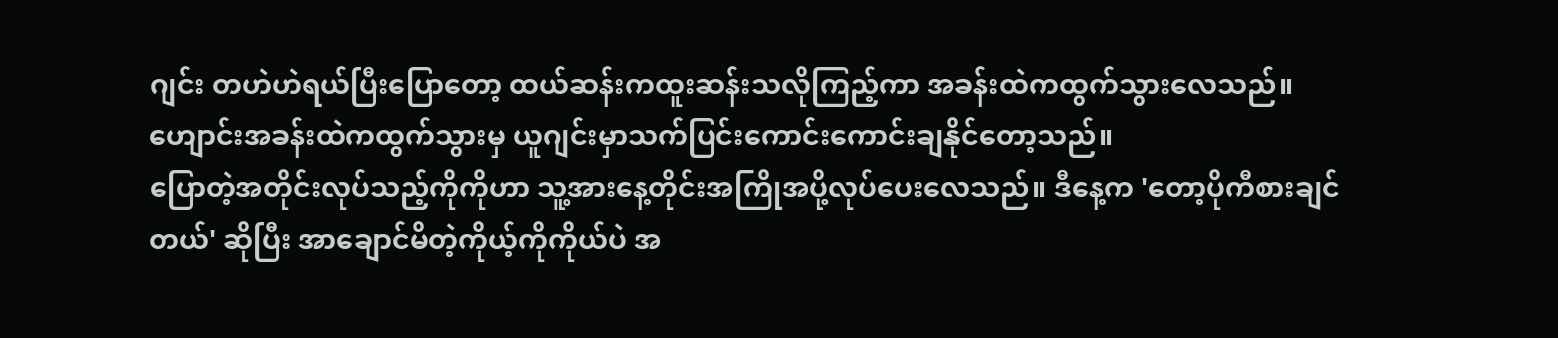ဂျင်း တဟဲဟဲရယ်ပြီးပြောတော့ ထယ်ဆန်းကထူးဆန်းသလိုကြည့်ကာ အခန်းထဲကထွက်သွားလေသည်။
ဟျောင်းအခန်းထဲကထွက်သွားမှ ယူဂျင်းမှာသက်ပြင်းကောင်းကောင်းချနိုင်တော့သည်။
ပြောတဲ့အတိုင်းလုပ်သည့်ကိုကိုဟာ သူ့အားနေ့တိုင်းအကြိုအပို့လုပ်ပေးလေသည်။ ဒီနေ့က 'တော့ပိုကီစားချင်တယ်' ဆိုပြီး အာချောင်မိတဲ့ကိုယ့်ကိုကိုယ်ပဲ အ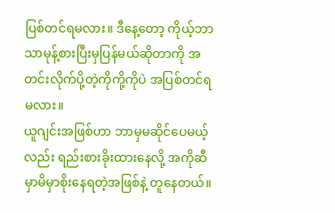ပြစ်တင်ရမလား။ ဒီနေ့တော့ ကိုယ့်ဘာသာမုန့်စားပြီးမှပြန်မယ်ဆိုတာကို အတင်းလိုက်ပို့တဲ့ကိုကို့ကိုပဲ အပြစ်တင်ရမလား။
ယူဂျင်းအဖြစ်ဟာ ဘာမှမဆိုင်ပေမယ့်လည်း ရည်းစားခိုးထားနေလို့ အကိုဆီမှာမိမှာစိုးနေရတဲ့အဖြစ်နဲ့ တူနေတယ်။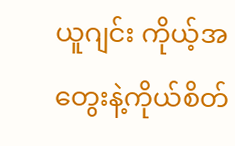ယူဂျင်း ကိုယ့်အတွေးနဲ့ကိုယ်စိတ်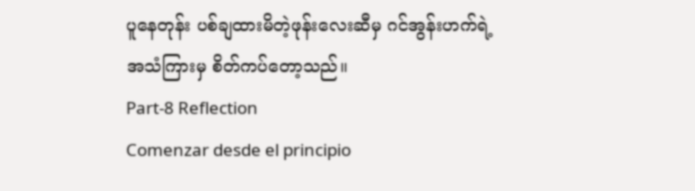ပူနေတုန်း ပစ်ချထားမိတဲ့ဖုန်းလေးဆီမှ ဂင်အွန်းဟက်ရဲ့အသံကြားမှ စိတ်ကပ်တော့သည်။
Part-8 Reflection
Comenzar desde el principio